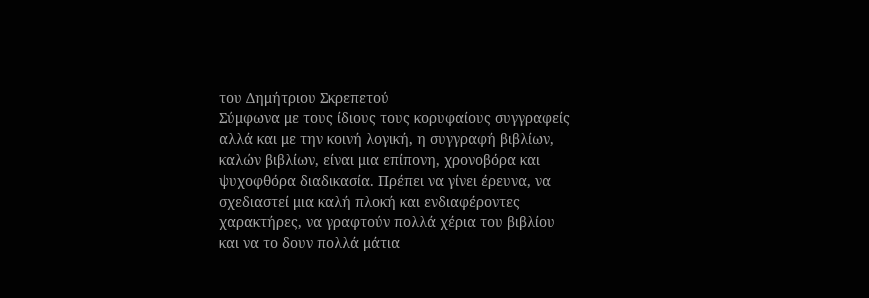του Δημήτριου Σκρεπετού
Σύμφωνα με τους ίδιους τους κορυφαίους συγγραφείς αλλά και με την κοινή λογική, η συγγραφή βιβλίων, καλών βιβλίων, είναι μια επίπονη, χρονοβόρα και ψυχοφθόρα διαδικασία. Πρέπει να γίνει έρευνα, να σχεδιαστεί μια καλή πλοκή και ενδιαφέροντες χαρακτήρες, να γραφτούν πολλά χέρια του βιβλίου και να το δουν πολλά μάτια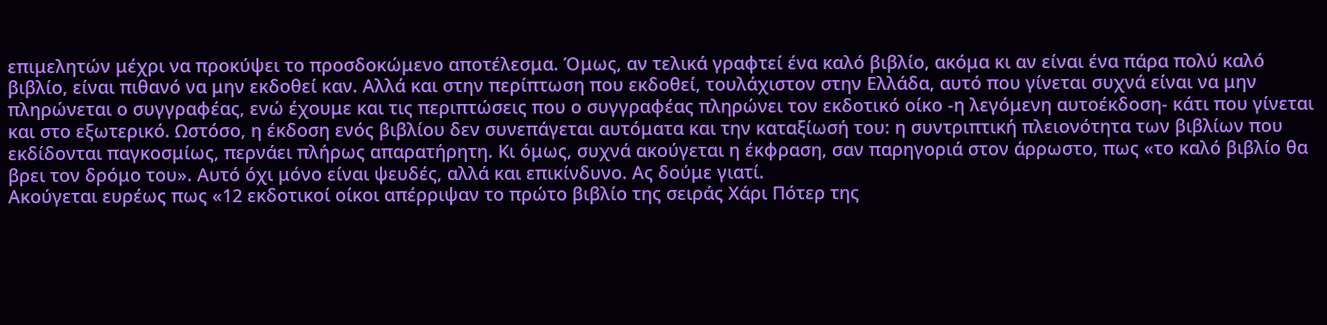επιμελητών μέχρι να προκύψει το προσδοκώμενο αποτέλεσμα. Όμως, αν τελικά γραφτεί ένα καλό βιβλίο, ακόμα κι αν είναι ένα πάρα πολύ καλό βιβλίο, είναι πιθανό να μην εκδοθεί καν. Αλλά και στην περίπτωση που εκδοθεί, τουλάχιστον στην Ελλάδα, αυτό που γίνεται συχνά είναι να μην πληρώνεται ο συγγραφέας, ενώ έχουμε και τις περιπτώσεις που ο συγγραφέας πληρώνει τον εκδοτικό οίκο -η λεγόμενη αυτοέκδοση- κάτι που γίνεται και στο εξωτερικό. Ωστόσο, η έκδοση ενός βιβλίου δεν συνεπάγεται αυτόματα και την καταξίωσή του: η συντριπτική πλειονότητα των βιβλίων που εκδίδονται παγκοσμίως, περνάει πλήρως απαρατήρητη. Κι όμως, συχνά ακούγεται η έκφραση, σαν παρηγοριά στον άρρωστο, πως «το καλό βιβλίο θα βρει τον δρόμο του». Αυτό όχι μόνο είναι ψευδές, αλλά και επικίνδυνο. Ας δούμε γιατί.
Ακούγεται ευρέως πως «12 εκδοτικοί οίκοι απέρριψαν το πρώτο βιβλίο της σειράς Χάρι Πότερ της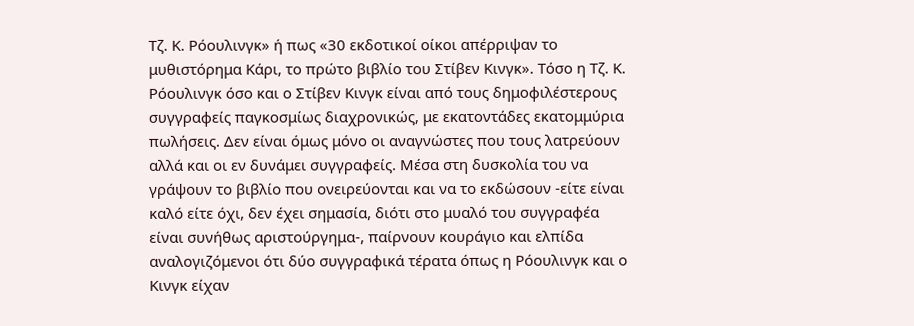Τζ. Κ. Ρόουλινγκ» ή πως «30 εκδοτικοί οίκοι απέρριψαν το μυθιστόρημα Κάρι, το πρώτο βιβλίο του Στίβεν Κινγκ». Τόσο η Τζ. Κ. Ρόουλινγκ όσο και ο Στίβεν Κινγκ είναι από τους δημοφιλέστερους συγγραφείς παγκοσμίως διαχρονικώς, με εκατοντάδες εκατομμύρια πωλήσεις. Δεν είναι όμως μόνο οι αναγνώστες που τους λατρεύουν αλλά και οι εν δυνάμει συγγραφείς. Μέσα στη δυσκολία του να γράψουν το βιβλίο που ονειρεύονται και να το εκδώσουν -είτε είναι καλό είτε όχι, δεν έχει σημασία, διότι στο μυαλό του συγγραφέα είναι συνήθως αριστούργημα-, παίρνουν κουράγιο και ελπίδα αναλογιζόμενοι ότι δύο συγγραφικά τέρατα όπως η Ρόουλινγκ και ο Κινγκ είχαν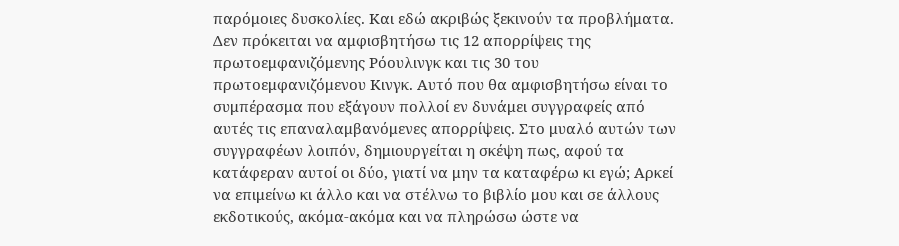παρόμοιες δυσκολίες. Και εδώ ακριβώς ξεκινούν τα προβλήματα.
Δεν πρόκειται να αμφισβητήσω τις 12 απορρίψεις της πρωτοεμφανιζόμενης Ρόουλινγκ και τις 30 του πρωτοεμφανιζόμενου Κινγκ. Αυτό που θα αμφισβητήσω είναι το συμπέρασμα που εξάγουν πολλοί εν δυνάμει συγγραφείς από αυτές τις επαναλαμβανόμενες απορρίψεις. Στο μυαλό αυτών των συγγραφέων λοιπόν, δημιουργείται η σκέψη πως, αφού τα κατάφεραν αυτοί οι δύο, γιατί να μην τα καταφέρω κι εγώ; Αρκεί να επιμείνω κι άλλο και να στέλνω το βιβλίο μου και σε άλλους εκδοτικούς, ακόμα-ακόμα και να πληρώσω ώστε να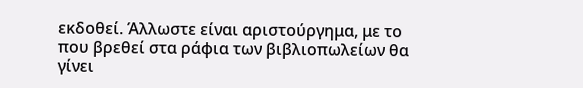εκδοθεί. Άλλωστε είναι αριστούργημα, με το που βρεθεί στα ράφια των βιβλιοπωλείων θα γίνει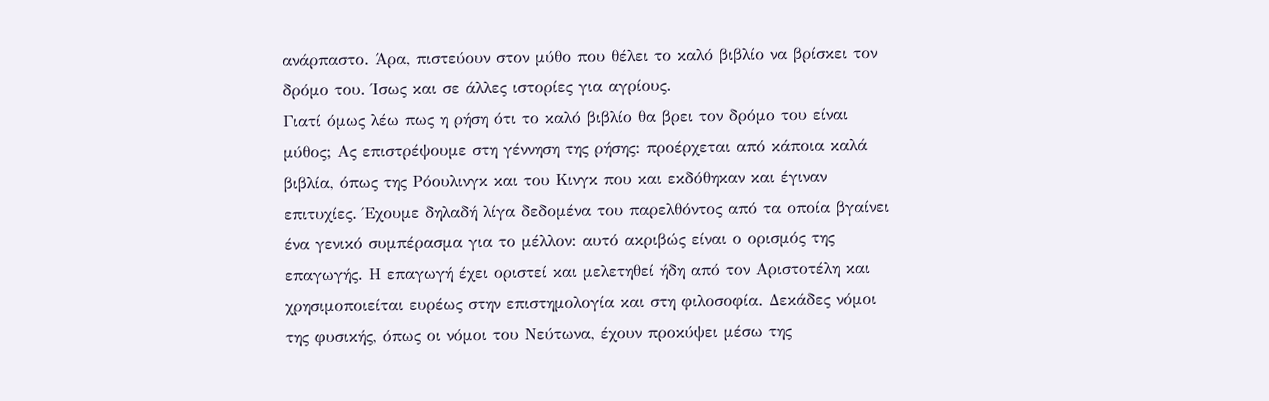ανάρπαστο. Άρα, πιστεύουν στον μύθο που θέλει το καλό βιβλίο να βρίσκει τον δρόμο του. Ίσως και σε άλλες ιστορίες για αγρίους.
Γιατί όμως λέω πως η ρήση ότι το καλό βιβλίο θα βρει τον δρόμο του είναι μύθος; Ας επιστρέψουμε στη γέννηση της ρήσης: προέρχεται από κάποια καλά βιβλία, όπως της Ρόουλινγκ και του Κινγκ που και εκδόθηκαν και έγιναν επιτυχίες. Έχουμε δηλαδή λίγα δεδομένα του παρελθόντος από τα οποία βγαίνει ένα γενικό συμπέρασμα για το μέλλον: αυτό ακριβώς είναι ο ορισμός της επαγωγής. Η επαγωγή έχει οριστεί και μελετηθεί ήδη από τον Αριστοτέλη και χρησιμοποιείται ευρέως στην επιστημολογία και στη φιλοσοφία. Δεκάδες νόμοι της φυσικής, όπως οι νόμοι του Νεύτωνα, έχουν προκύψει μέσω της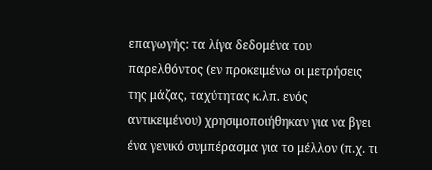επαγωγής: τα λίγα δεδομένα του παρελθόντος (εν προκειμένω οι μετρήσεις της μάζας, ταχύτητας κ.λπ. ενός αντικειμένου) χρησιμοποιήθηκαν για να βγει ένα γενικό συμπέρασμα για το μέλλον (π.χ. τι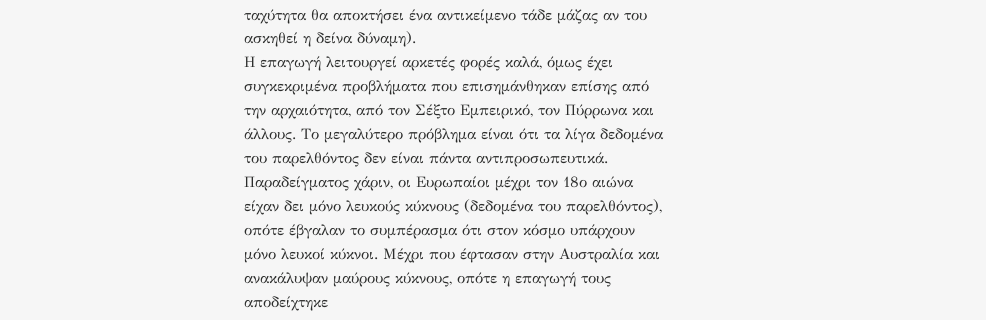ταχύτητα θα αποκτήσει ένα αντικείμενο τάδε μάζας αν του ασκηθεί η δείνα δύναμη).
Η επαγωγή λειτουργεί αρκετές φορές καλά, όμως έχει συγκεκριμένα προβλήματα που επισημάνθηκαν επίσης από την αρχαιότητα, από τον Σέξτο Εμπειρικό, τον Πύρρωνα και άλλους. Το μεγαλύτερο πρόβλημα είναι ότι τα λίγα δεδομένα του παρελθόντος δεν είναι πάντα αντιπροσωπευτικά. Παραδείγματος χάριν, οι Ευρωπαίοι μέχρι τον 18ο αιώνα είχαν δει μόνο λευκούς κύκνους (δεδομένα του παρελθόντος), οπότε έβγαλαν το συμπέρασμα ότι στον κόσμο υπάρχουν μόνο λευκοί κύκνοι. Μέχρι που έφτασαν στην Αυστραλία και ανακάλυψαν μαύρους κύκνους, οπότε η επαγωγή τους αποδείχτηκε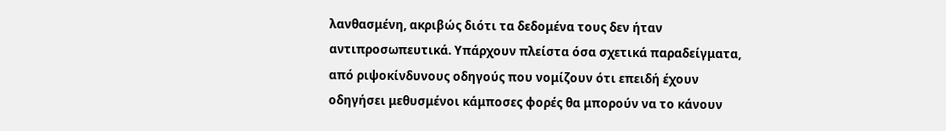λανθασμένη, ακριβώς διότι τα δεδομένα τους δεν ήταν αντιπροσωπευτικά. Υπάρχουν πλείστα όσα σχετικά παραδείγματα, από ριψοκίνδυνους οδηγούς που νομίζουν ότι επειδή έχουν οδηγήσει μεθυσμένοι κάμποσες φορές θα μπορούν να το κάνουν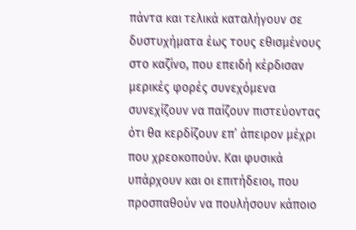πάντα και τελικά καταλήγουν σε δυστυχήματα έως τους εθισμένους στο καζίνο, που επειδή κέρδισαν μερικές φορές συνεχόμενα συνεχίζουν να παίζουν πιστεύοντας ότι θα κερδίζουν επ’ άπειρον μέχρι που χρεοκοπούν. Και φυσικά υπάρχουν και οι επιτήδειοι, που προσπαθούν να πουλήσουν κάποιο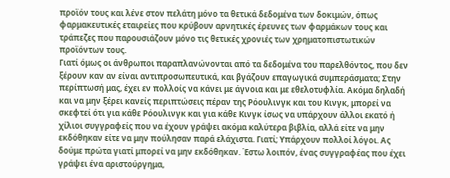προϊόν τους και λένε στον πελάτη μόνο τα θετικά δεδομένα των δοκιμών, όπως φαρμακευτικές εταιρείες που κρύβουν αρνητικές έρευνες των φαρμάκων τους και τράπεζες που παρουσιάζουν μόνο τις θετικές χρονιές των χρηματοπιστωτικών προϊόντων τους.
Γιατί όμως οι άνθρωποι παραπλανώνονται από τα δεδομένα του παρελθόντος, που δεν ξέρουν καν αν είναι αντιπροσωπευτικά, και βγάζουν επαγωγικά συμπεράσματα; Στην περίπτωσή μας, έχει εν πολλοίς να κάνει με άγνοια και με εθελοτυφλία. Ακόμα δηλαδή και να μην ξέρει κανείς περιπτώσεις πέραν της Ρόουλινγκ και του Κινγκ, μπορεί να σκεφτεί ότι για κάθε Ρόουλινγκ και για κάθε Κινγκ ίσως να υπάρχουν άλλοι εκατό ή χίλιοι συγγραφείς που να έχουν γράψει ακόμα καλύτερα βιβλία, αλλά είτε να μην εκδόθηκαν είτε να μην πούλησαν παρά ελάχιστα. Γιατί; Υπάρχουν πολλοί λόγοι. Ας δούμε πρώτα γιατί μπορεί να μην εκδόθηκαν. Έστω λοιπόν, ένας συγγραφέας που έχει γράψει ένα αριστούργημα,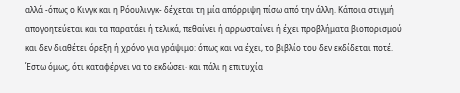αλλά -όπως ο Κινγκ και η Ρόουλινγκ- δέχεται τη μία απόρριψη πίσω από την άλλη. Κάποια στιγμή απογοητεύεται και τα παρατάει ή τελικά, πεθαίνει ή αρρωσταίνει ή έχει προβλήματα βιοπορισμού και δεν διαθέτει όρεξη ή χρόνο για γράψιμο: όπως και να έχει, το βιβλίο του δεν εκδίδεται ποτέ. Έστω όμως, ότι καταφέρνει να το εκδώσει· και πάλι η επιτυχία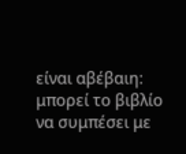είναι αβέβαιη: μπορεί το βιβλίο να συμπέσει με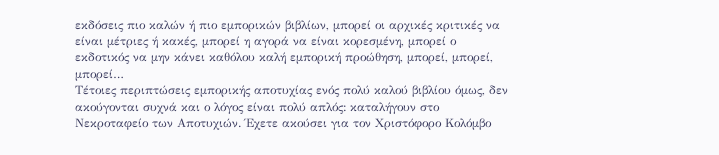εκδόσεις πιο καλών ή πιο εμπορικών βιβλίων, μπορεί οι αρχικές κριτικές να είναι μέτριες ή κακές, μπορεί η αγορά να είναι κορεσμένη, μπορεί ο εκδοτικός να μην κάνει καθόλου καλή εμπορική προώθηση, μπορεί, μπορεί, μπορεί…
Τέτοιες περιπτώσεις εμπορικής αποτυχίας ενός πολύ καλού βιβλίου όμως, δεν ακούγονται συχνά και ο λόγος είναι πολύ απλός: καταλήγουν στο Νεκροταφείο των Αποτυχιών. Έχετε ακούσει για τον Χριστόφορο Κολόμβο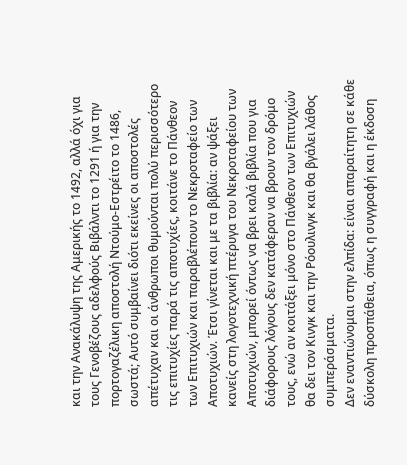και την Ανακάλυψη της Αμερικής το 1492, αλλά όχι για τους Γενοβέζους αδελφούς Βιβάλντι το 1291 ή για την πορτογαζέλικη αποστολή Ντούμο-Εστρέιτο το 1486, σωστά; Αυτό συμβαίνει διότι εκείνες οι αποστολές απέτυχαν και οι άνθρωποι θυμούνται πολύ περισσότερο τις επιτυχίες παρά τις αποτυχίες, κοιτάνε το Πάνθεον των Επιτυχιών και παραβλέπουν το Νεκροταφείο των Αποτυχιών. Έτσι γίνεται και με τα βιβλία: αν ψάξει κανείς στη λογοτεχνική πτέρυγα του Νεκροταφείου των Αποτυχιών, μπορεί όντως να βρει καλά βιβλία που για διάφορους λόγους δεν κατάφεραν να βρουν τον δρόμο τους, ενώ αν κοιτάξει μόνο στο Πάνθεον των Επιτυχιών θα δει τον Κινγκ και την Ρόουλινγκ και θα βγάλει λάθος συμπεράσματα.
Δεν εναντιώνομαι στην ελπίδα: είναι απαραίτητη σε κάθε δύσκολη προσπάθεια, όπως η συγγραφή και η έκδοση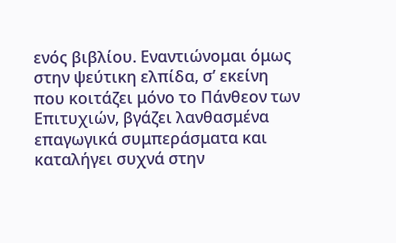ενός βιβλίου. Εναντιώνομαι όμως στην ψεύτικη ελπίδα, σ’ εκείνη που κοιτάζει μόνο το Πάνθεον των Επιτυχιών, βγάζει λανθασμένα επαγωγικά συμπεράσματα και καταλήγει συχνά στην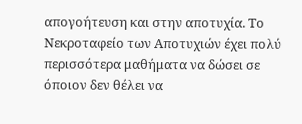απογοήτευση και στην αποτυχία. Το Νεκροταφείο των Αποτυχιών έχει πολύ περισσότερα μαθήματα να δώσει σε όποιον δεν θέλει να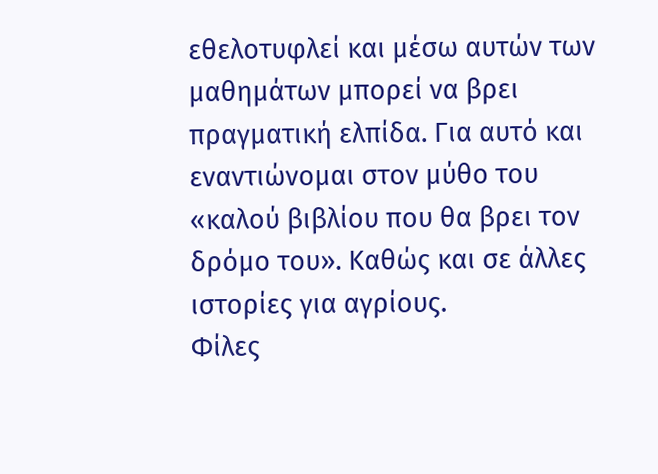εθελοτυφλεί και μέσω αυτών των μαθημάτων μπορεί να βρει πραγματική ελπίδα. Για αυτό και εναντιώνομαι στον μύθο του «καλού βιβλίου που θα βρει τον δρόμο του». Καθώς και σε άλλες ιστορίες για αγρίους.
Φίλες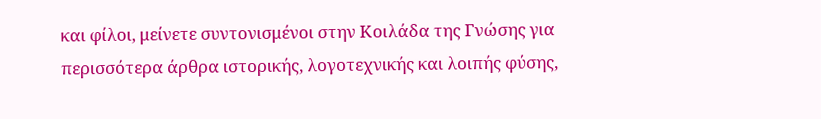και φίλοι, μείνετε συντονισμένοι στην Κοιλάδα της Γνώσης για περισσότερα άρθρα ιστορικής, λογοτεχνικής και λοιπής φύσης,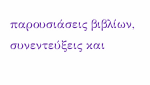παρουσιάσεις βιβλίων, συνεντεύξεις και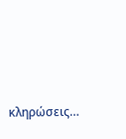κληρώσεις…